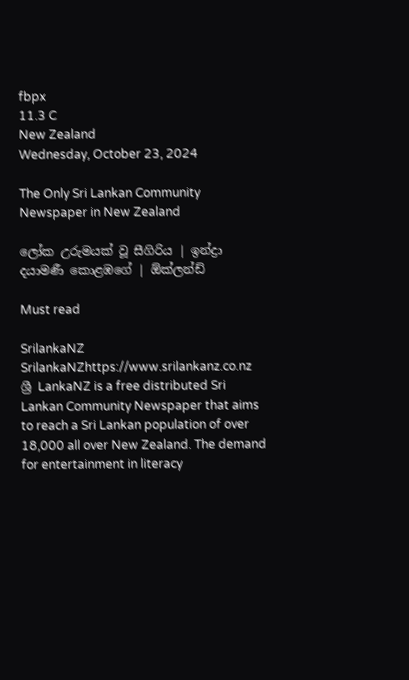fbpx
11.3 C
New Zealand
Wednesday, October 23, 2024

The Only Sri Lankan Community Newspaper in New Zealand

ලෝක උරුමයක් වූ සීගිරිය | ඉන්ද්‍රා දයාමණී කොළඹගේ | ඕක්ලන්ඩ්

Must read

SrilankaNZ
SrilankaNZhttps://www.srilankanz.co.nz
ශ්‍රී LankaNZ is a free distributed Sri Lankan Community Newspaper that aims to reach a Sri Lankan population of over 18,000 all over New Zealand. The demand for entertainment in literacy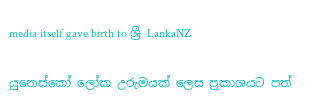media itself gave birth to ශ්‍රී LankaNZ

යුනෙස්කෝ ලෝක උරුමයක් ලෙස ප්‍රකාශයට පත්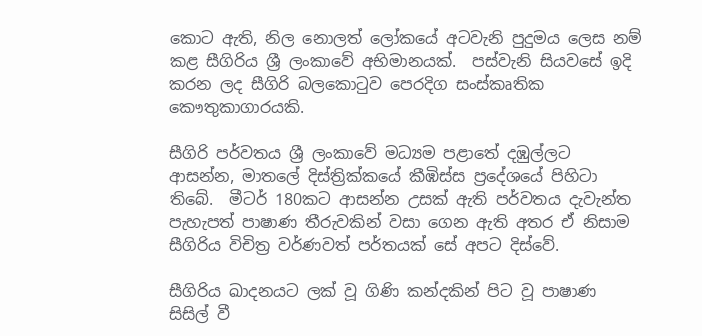කොට ඇති, නිල නොලත් ලෝකයේ අටවැනි පුදුමය ලෙස නම් කළ සීගිරිය ශ්‍රී ලංකාවේ අභිමානයක්.  පස්වැනි සියවසේ ඉදි කරන ලද සීගිරි බලකොටුව පෙරදිග සංස්කෘතික කෞතුකාගාරයකි.

සීගිරි පර්වතය ශ්‍රී ලංකාවේ මධ්‍යම පළාතේ දඹුල්ලට ආසන්න, මාතලේ දිස්ත්‍රික්කයේ කීඹිස්ස ප්‍රදේශයේ පිහිටා තිබේ.  මීටර් 180කට ආසන්න උසක් ඇති පර්වතය දැවැන්ත පැහැපත් පාෂාණ තීරුවකින් වසා ගෙන ඇති අතර ඒ නිසාම සීගිරිය විචිත්‍ර වර්ණවත් පර්තයක් සේ අපට දිස්වේ.

සීගිරිය ඛාදනයට ලක් වූ ගිණි කන්දකින් පිට වූ පාෂාණ සිසිල් වී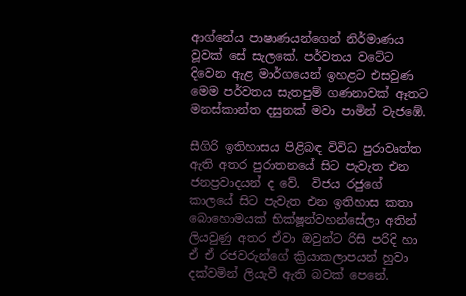ආග්නේය පාෂාණයන්ගෙන් නිර්මාණය වූවක් සේ සැලකේ. පර්වතය වටේට දිවෙන ඇළ මාර්ගයෙන් ඉහළට එසවුණ මෙම පර්වතය සැතපුම් ගණනාවක් ඈතට මනස්කාන්ත දසුනක් මවා පාමින් වැජඹේ.

සීගිරි ඉතිහාසය පිළිබඳ විවිධ පුරාවෘත්ත ඇති අතර පුරාතනයේ සිට පැවැත එන ජනප්‍රවාදයන් ද වේ.  විජය රජුගේ කාලයේ සිට පැවැත එන ඉතිහාස කතා බොහොමයක් භික්ෂූන්වහන්සේලා අතින් ලියවුණු අතර ඒවා ඔවුන්ට රිසි පරිදි හා ඒ ඒ රජවරුන්ගේ ක්‍රියාකලාපයන් හුවා දක්වමින් ලියැවී ඇති බවක් පෙනේ.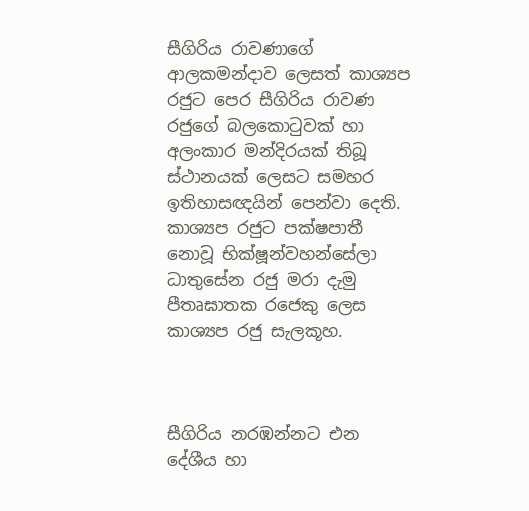සීගිරිය රාවණාගේ ආලකමන්දාව ලෙසත් කාශ්‍යප රජුට පෙර සීගිරිය රාවණ රජුගේ බලකොටුවක් හා අලංකාර මන්දිරයක් තිබූ ස්ථානයක් ලෙසට සමහර ඉතිහාසඥයින් පෙන්වා දෙති. කාශ්‍යප රජුට පක්ෂපාතී නොවූ භික්ෂූන්වහන්සේලා ධාතුසේන රජු මරා දැමු පීතෘඝාතක රජෙකු ලෙස කාශ්‍යප රජු සැලකූහ.



සීගිරිය නරඹන්නට එන දේශීය හා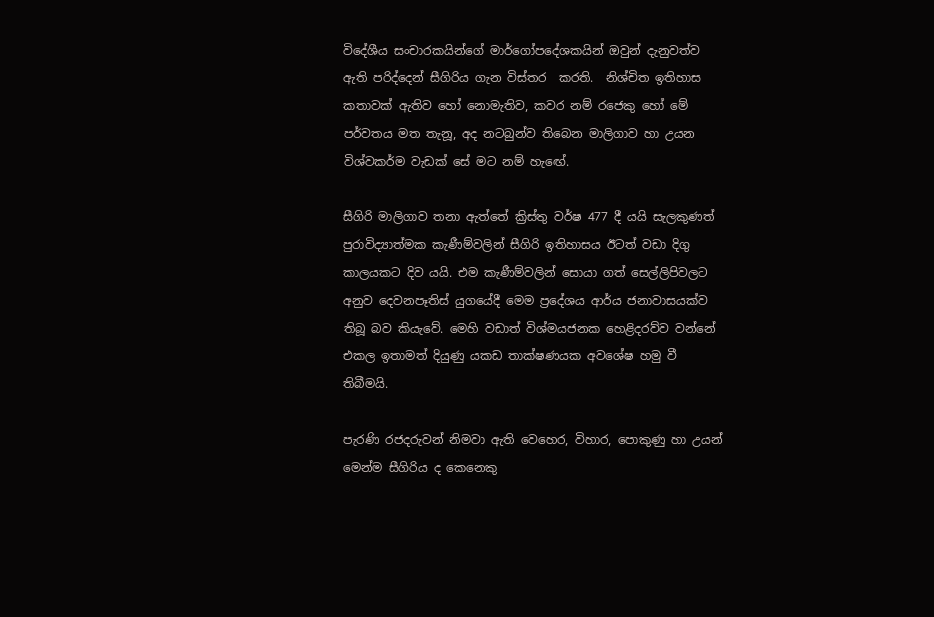විදේශීය සංචාරකයින්ගේ මාර්ගෝපදේශකයින් ඔවුන් දැනුවත්ව ඇති පරිද්දෙන් සීගිරිය ගැන විස්තර  කරති.  නිශ්චිත ඉතිහාස කතාවක් ඇතිව හෝ නොමැතිව, කවර නම් රජෙකු හෝ මේ පර්වතය මත තැනූ, අද නටබුන්ව තිබෙන මාලිගාව හා උයන විශ්වකර්ම වැඩක් සේ මට නම් හැඟේ.

සීගිරි මාලිගාව තනා ඇත්තේ ක්‍රිස්තු වර්ෂ 477 දී යයි සැලකුණත් පුරාවිද්‍යාත්මක කැණීම්වලින් සීගිරි ඉතිහාසය ඊටත් වඩා දිගු කාලයකට දිව යයි. එම කැණීම්වලින් සොයා ගත් සෙල්ලිපිවලට අනුව දෙවනපෑතිස් යුගයේදී මෙම ප්‍රදේශය ආර්ය ජනාවාසයක්ව තිබූ බව කියැවේ. මෙහි වඩාත් විශ්මයජනක හෙළිදරව්ව වන්නේ එකල ඉතාමත් දියුණු යකඩ තාක්ෂණයක අවශේෂ හමු වී තිබීමයි.

පැරණි රජදරුවන් නිමවා ඇති වෙහෙර, විහාර, පොකුණු හා උයන් මෙන්ම සීගිරිය ද කෙනෙකු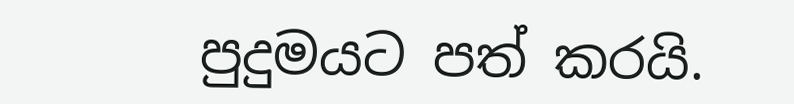පුදුමයට පත් කරයි.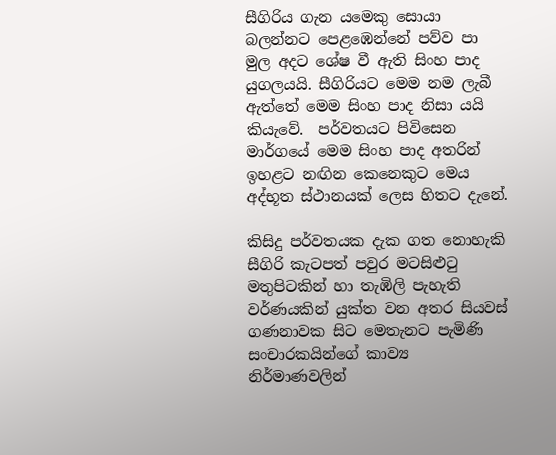සීගිරිය ගැන යමෙකු සොයා බලන්නට පෙළඹෙන්නේ පව්ව පා මුල අදට ශේෂ වී ඇති සිංහ පාද යුගලයයි. සීගිරියට මෙම නම ලැබී ඇත්තේ මෙම සිංහ පාද නිසා යයි කියැවේ.  පර්වතයට පිවිසෙන මාර්ගයේ මෙම සිංහ පාද අතරින් ඉහළට නඟින කෙනෙකුට මෙය අද්භූත ස්ථානයක් ලෙස හිතට දැනේ.

කිසිදු පර්වතයක දැක ගත නොහැකි සීගිරි කැටපත් පවුර මටසිළුටු මතුපිටකින් හා තැඹිලි පැහැති වර්ණයකින් යුක්ත වන අතර සියවස් ගණනාවක සිට මෙතැනට පැමිණි සංචාරකයින්ගේ කාව්‍ය නිර්මාණවලින්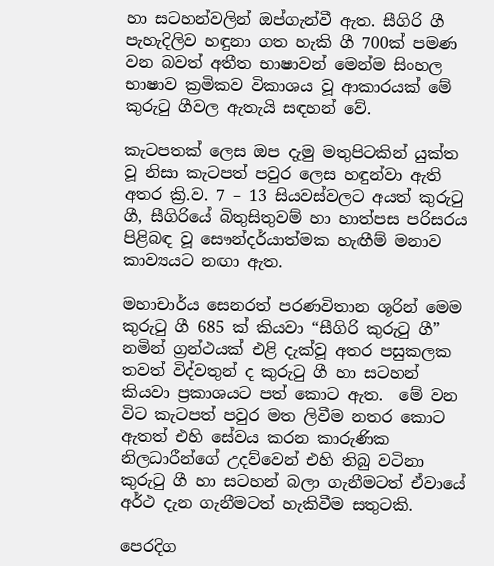හා සටහන්වලින් ඔප්ගැන්වී ඇත. සීගිරි ගී පැහැදිලිව හඳුනා ගත හැකි ගී 700ක් පමණ වන බවත් අතීත භාෂාවන් මෙන්ම සිංහල භාෂාව ක්‍රමිකව විකාශය වූ ආකාරයක් මේ කුරුටු ගීවල ඇතැයි සඳහන් වේ.

කැටපතක් ලෙස ඔප දැමු මතුපිටකින් යුක්ත වූ නිසා කැටපත් පවුර ලෙස හඳුන්වා ඇති අතර ක්‍රි.ව. 7 – 13 සියවස්වලට අයත් කුරුටු ගී, සීගිරියේ බිතුසිතුවම් හා හාත්පස පරිසරය පිළිබඳ වූ සෞන්දර්යාත්මක හැඟීම් මනාව කාව්‍යයට නඟා ඇත.

මහාචාර්ය සෙනරත් පරණවිතාන ශූරින් මෙම කුරුටු ගී 685 ක් කියවා “සීගිරි කුරුටු ගී” නමින් ග්‍රන්ථයක් එළි දැක්වූ අතර පසුකලක තවත් විද්වතුන් ද කුරුටු ගී හා සටහන් කියවා ප්‍රකාශයට පත් කොට ඇත.  මේ වන විට කැටපත් පවුර මත ලිවීම නතර කොට ඇතත් එහි සේවය කරන කාරුණික නිලධාරීන්ගේ උදව්වෙන් එහි තිබු වටිනා කුරුටු ගී හා සටහන් බලා ගැනීමටත් ඒවායේ අර්ථ දැන ගැනීමටත් හැකිවීම සතුටකි.

පෙරදිග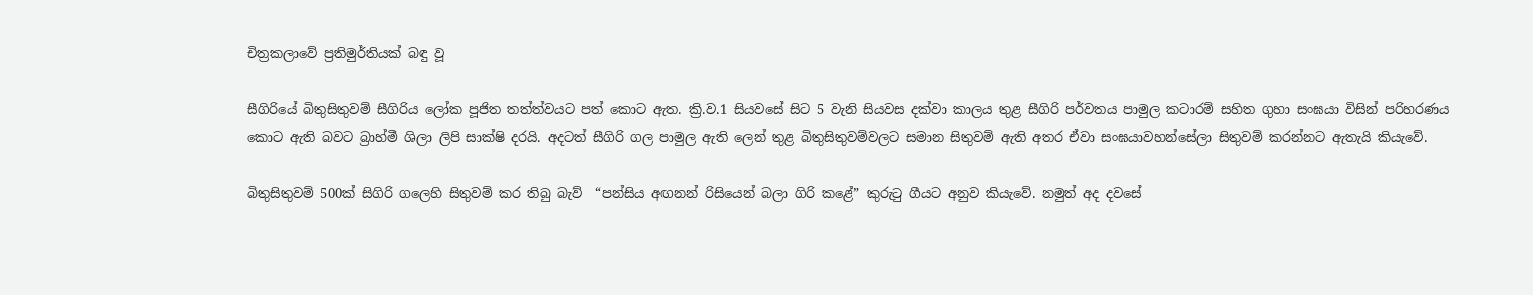චිත්‍රකලාවේ ප්‍රතිමුර්තියක් බඳු වූ

සීගිරියේ බිතුසිතුවම් සීගිරිය ලෝක පූජිත තත්ත්වයට පත් කොට ඇත. ක්‍රි.ව.1 සියවසේ සිට 5 වැනි සියවස දක්වා කාලය තුළ සීගිරි පර්වතය පාමුල කටාරම් සහිත ගුහා සංඝයා විසින් පරිහරණය කොට ඇති බවට බ්‍රාහ්මී ශිලා ලිපි සාක්ෂි දරයි. අදටත් සීගිරි ගල පාමුල ඇති ලෙන් තුළ බිතුසිතුවම්වලට සමාන සිතුවම් ඇති අතර ඒවා සංඝයාවහන්සේලා සිතුවම් කරන්නට ඇතැයි කියැවේ.

බිතුසිතුවම් 500ක් සිගිරි ගලෙහි සිතුවම් කර තිබු බැව්  “පන්සිය අඟනන් රිසියෙන් බලා ගිරි කළේ” කුරුටු ගීයට අනුව කියැවේ. නමුත් අද දවසේ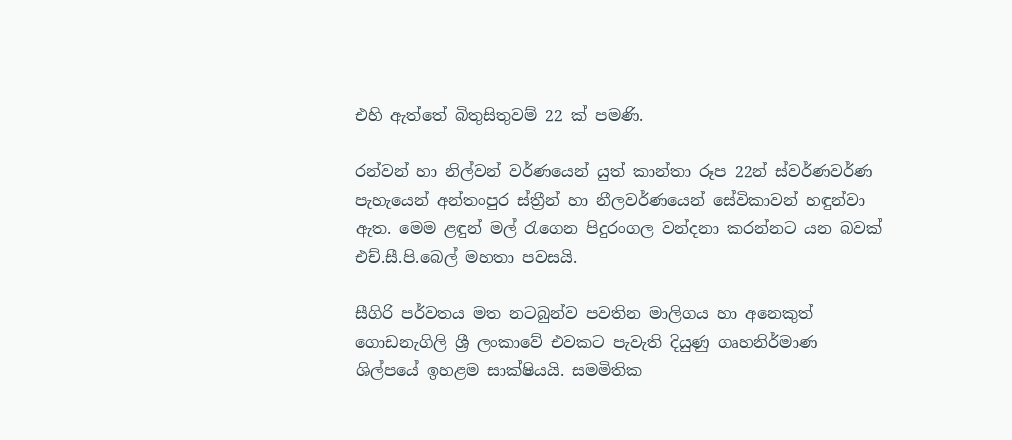එහි ඇත්තේ බිතුසිතුවම් 22 ක් පමණි.

රන්වන් හා නිල්වන් වර්ණයෙන් යුත් කාන්තා රූප 22න් ස්වර්ණවර්ණ පැහැයෙන් අන්තංපුර ස්ත්‍රීන් හා නීලවර්ණයෙන් සේවිකාවන් හඳුන්වා ඇත. මෙම ළඳුන් මල් රැගෙන පිදුරංගල වන්දනා කරන්නට යන බවක් එච්.සී.පි.බෙල් මහතා පවසයි.

සීගිරි පර්වතය මත නටබුන්ව පවතින මාලිගය හා අනෙකුත් ගොඩනැගිලි ශ්‍රී ලංකාවේ එවකට පැවැති දියුණු ගෘහනිර්මාණ ශිල්පයේ ඉහළම සාක්ෂියයි. සමමිතික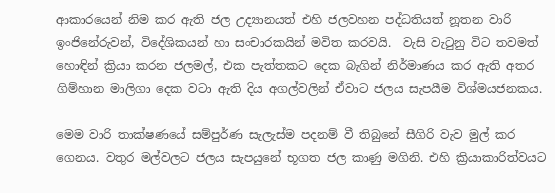ආකාරයෙන් නිම කර ඇති ජල උද්‍යානයත් එහි ජලවහන පද්ධතියත් නූතන වාරි ඉංජිනේරුවන්, විදේශිකයන් හා සංචාරකයින් මවිත කරවයි.  වැසි වැටුනු විට තවමත් හොඳින් ක්‍රියා කරන ජලමල්, එක පැත්තකට දෙක බැගින් නිර්මාණය කර ඇති අතර ගිම්හාන මාලිගා දෙක වටා ඇති දිය අගල්වලින් ඒවාට ජලය සැපයීම විශ්මයජනකය.

මෙම වාරි තාක්ෂණයේ සම්පුර්ණ සැලැස්ම පදනම් වී තිබුනේ සීගිරි වැව මුල් කර ගෙනය. වතුර මල්වලට ජලය සැපයුනේ භූගත ජල කාණු මගිනි. එහි ක්‍රියාකාරිත්වයට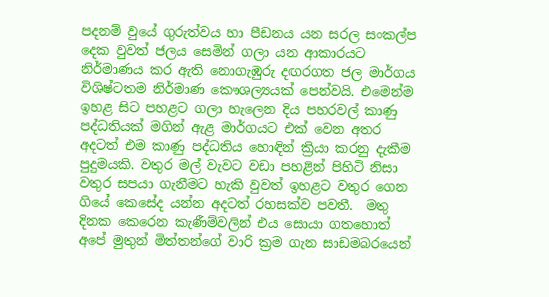පදනම් වුයේ ගුරුත්වය හා පීඩනය යන සරල සංකල්ප දෙක වුවත් ජලය සෙමින් ගලා යන ආකාරයට නිර්මාණය කර ඇති නොගැඹුරු දඟරගත ජල මාර්ගය විශිෂ්ටතම නිර්මාණ කෞශල්‍යයක් පෙන්වයි. එමෙන්ම ඉහළ සිට පහළට ගලා හැලෙන දිය පහරවල් කාණු පද්ධතියක් මගින් ඇළ මාර්ගයට එක් වෙන අතර අදටත් එම කාණු පද්ධතිය හොඳින් ක්‍රියා කරනු දැකීම පුදුමයකි. වතුර මල් වැවට වඩා පහළින් පිහිටි නිසා වතුර සපයා ගැනීමට හැකි වුවත් ඉහළට වතුර ගෙන ගියේ කෙසේද යන්න අදටත් රහසක්ව පවතී.  මතු දිනක කෙරෙන කැණීම්වලින් එය සොයා ගතහොත් අපේ මුතුන් මිත්තන්ගේ වාරි ක්‍රම ගැන සාඩමබරයෙන්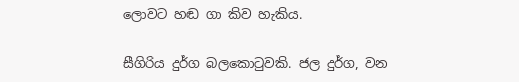ලොවට හඬ ගා කිව හැකිය.

සීගිරිය දුර්ග බලකොටුවකි. ජල දුර්ග, වන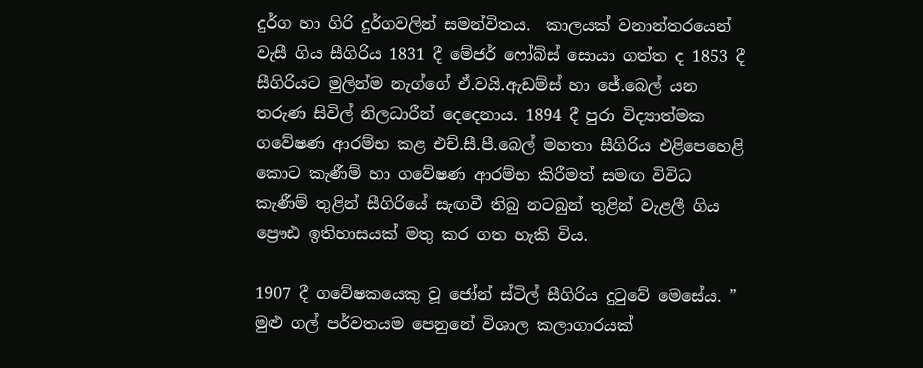දුර්ග හා ගිරි දුර්ගවලින් සමන්විතය.  කාලයක් වනාන්තරයෙන්  වැසී ගිය සීගිරිය 1831 දී මේජර් ෆෝබ්ස් සොයා ගත්ත ද 1853 දී සීගිරියට මුලින්ම නැග්ගේ ඒ.වයි.ඇඩම්ස් හා ජේ.බෙල් යන තරුණ සිවිල් නිලධාරීන් දෙදෙනාය. 1894 දී පුරා විද්‍යාත්මක ගවේෂණ ආරම්භ කළ එච්.සී.පී.බෙල් මහතා සීගිරිය එළිපෙහෙළි කොට කැණීම් හා ගවේෂණ ආරම්භ කිරීමත් සමඟ විවිධ කැණීම් තුළින් සීගිරියේ සැඟවී තිබු නටබුන් තුළින් වැළලී ගිය ප්‍රෞඪ ඉතිහාසයක් මතු කර ගත හැකි විය.

1907 දී ගවේෂකයෙකු වූ ජෝන් ස්ටිල් සීගිරිය දුටුවේ මෙසේය. ” මුළු ගල් පර්වතයම පෙනුනේ විශාල කලාගාරයක්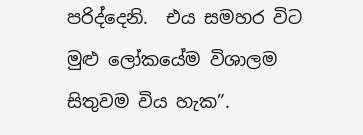පරිද්දෙනි.  එය සමහර විට මුළු ලෝකයේම විශාලම සිතුවම විය හැක”.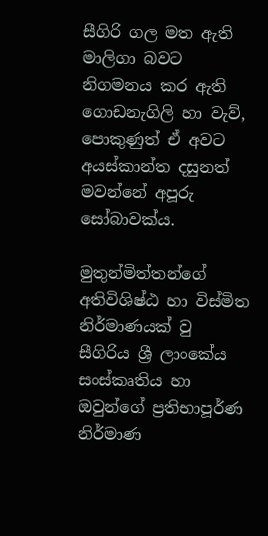සීගිරි ගල මත ඇති මාලිගා බවට නිගමනය කර ඇති ගොඩනැගිලි හා වැව්, පොකුණුත් ඒ අවට අයස්කාන්ත දසුනත් මවන්නේ අපූරු සෝබාවක්ය.

මුතුන්මිත්තන්ගේ අතිවිශිෂ්ඨ හා විස්මිත නිර්මාණයක් වු සීගිරිය ශ්‍රී ලාංකේය සංස්කෘතිය හා  ඔවුන්ගේ ප්‍රතිභාපූර්ණ නිර්මාණ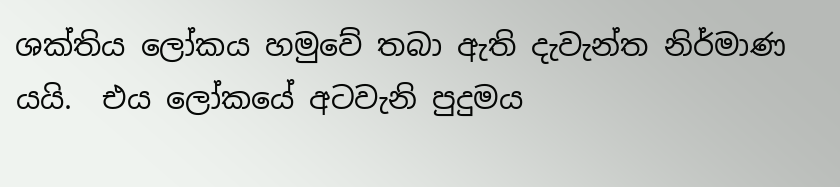ශක්තිය ලෝකය හමුවේ තබා ඇති දැවැන්ත නිර්මාණ යයි.  එය ලෝකයේ අටවැනි පුදුමය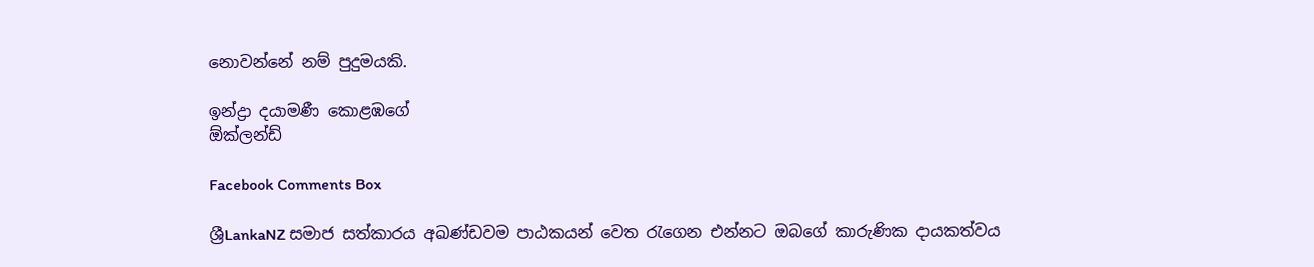නොවන්නේ නම් පුදුමයකි.

ඉන්ද්‍රා දයාමණී කොළඹගේ
ඕක්ලන්ඩ්

Facebook Comments Box

ශ්‍රීLankaNZ සමාජ සත්කාරය අඛණ්ඩවම පාඨකයන් වෙත රැගෙන එන්නට ඔබගේ කාරුණික දායකත්වය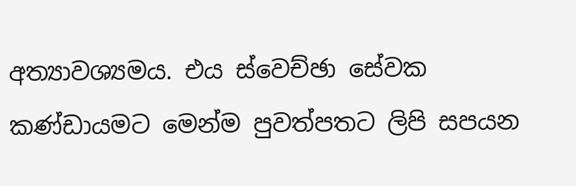අත්‍යාවශ්‍යමය. එය ස්වෙච්ඡා සේවක කණ්ඩායමට මෙන්ම පුවත්පතට ලිපි සපයන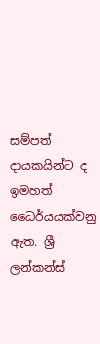සම්පත් දායකයින්ට ද ඉමහත් ධෛර්යයක්වනු ඇත. ශ්‍රී ලන්කන්ස්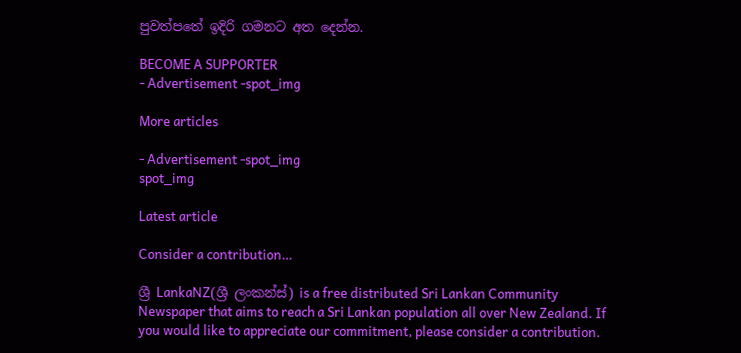පුවත්පතේ ඉදිරි ගමනට අත දෙන්න.

BECOME A SUPPORTER
- Advertisement -spot_img

More articles

- Advertisement -spot_img
spot_img

Latest article

Consider a contribution…

ශ්‍රී LankaNZ(ශ්‍රී ලංකන්ස්) is a free distributed Sri Lankan Community Newspaper that aims to reach a Sri Lankan population all over New Zealand. If you would like to appreciate our commitment, please consider a contribution.